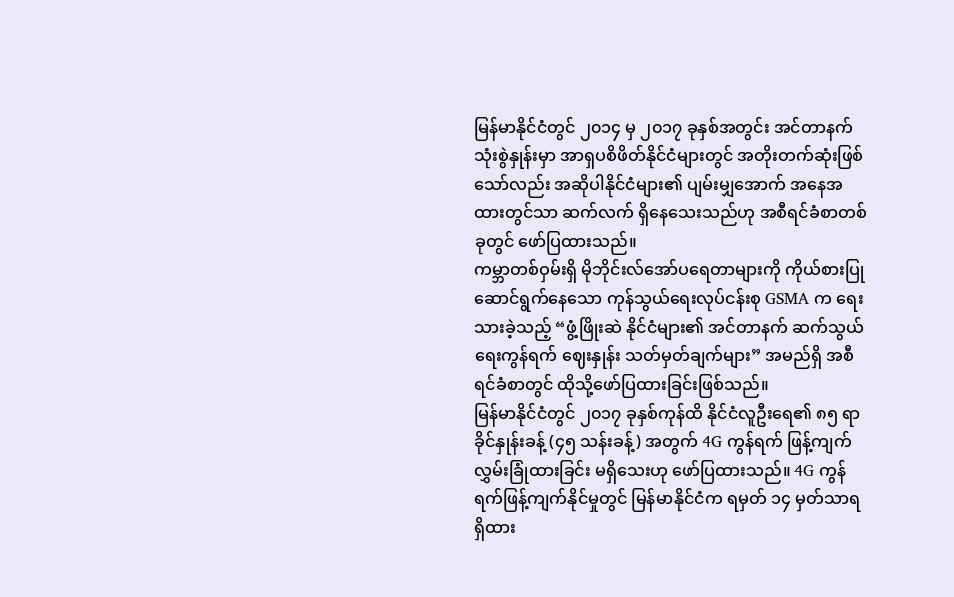မြန်မာနိုင်ငံတွင် ၂၀၁၄ မှ ၂၀၁၇ ခုနှစ်အတွင်း အင်တာနက်သုံးစွဲနှုန်းမှာ အာရှပစိဖိတ်နိုင်ငံများတွင် အတိုးတက်ဆုံးဖြစ်သော်လည်း အဆိုပါနိုင်ငံများ၏ ပျမ်းမျှအောက် အနေအထားတွင်သာ ဆက်လက် ရှိနေသေးသည်ဟု အစီရင်ခံစာတစ်ခုတွင် ဖော်ပြထားသည်။
ကမ္ဘာတစ်ဝှမ်းရှိ မိုဘိုင်းလ်အော်ပရေတာများကို ကိုယ်စားပြုဆောင်ရွက်နေသော ကုန်သွယ်ရေးလုပ်ငန်းစု GSMA က ရေးသားခဲ့သည့် “ဖွံ့ဖြိုးဆဲ နိုင်ငံများ၏ အင်တာနက် ဆက်သွယ်ရေးကွန်ရက် ဈေးနှုန်း သတ်မှတ်ချက်များ” အမည်ရှိ အစီရင်ခံစာတွင် ထိုသို့ဖော်ပြထားခြင်းဖြစ်သည်။
မြန်မာနိုင်ငံတွင် ၂၀၁၇ ခုနှစ်ကုန်ထိ နိုင်ငံလူဦးရေ၏ ၈၅ ရာခိုင်နှုန်းခန့် (၄၅ သန်းခန့်) အတွက် 4G ကွန်ရက် ဖြန့်ကျက် လွှမ်းခြုံထားခြင်း မရှိသေးဟု ဖော်ပြထားသည်။ 4G ကွန်ရက်ဖြန့်ကျက်နိုင်မှုတွင် မြန်မာနိုင်ငံက ရမှတ် ၁၄ မှတ်သာရရှိထား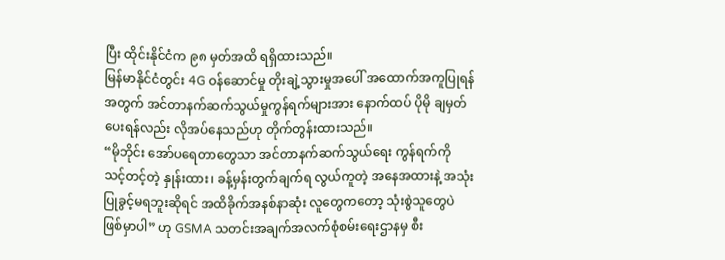ပြီး ထိုင်းနိုင်ငံက ၉၈ မှတ်အထိ ရရှိထားသည်။
မြန်မာနိုင်ငံတွင်း 4G ဝန်ဆောင်မှု တိုးချဲ့သွားမှုအပေါ် အထောက်အကူပြုရန်အတွက် အင်တာနက်ဆက်သွယ်မှုကွန်ရက်များအား နောက်ထပ် ပိုမို ချမှတ်ပေးရန်လည်း လိုအပ်နေသည်ဟု တိုက်တွန်းထားသည်။
“မိုဘိုင်း အော်ပရေတာတွေသာ အင်တာနက်ဆက်သွယ်ရေး ကွန်ရက်ကို သင့်တင့်တဲ့ နှုန်းထား၊ ခန့်မှန်းတွက်ချက်ရ လွယ်ကူတဲ့ အနေအထားနဲ့ အသုံးပြုခွင့်မရဘူးဆိုရင် အထိခိုက်အနစ်နာဆုံး လူတွေကတော့ သုံးစွဲသူတွေပဲ ဖြစ်မှာပါ” ဟု GSMA သတင်းအချက်အလက်စုံစမ်းရေးဌာနမှ စီး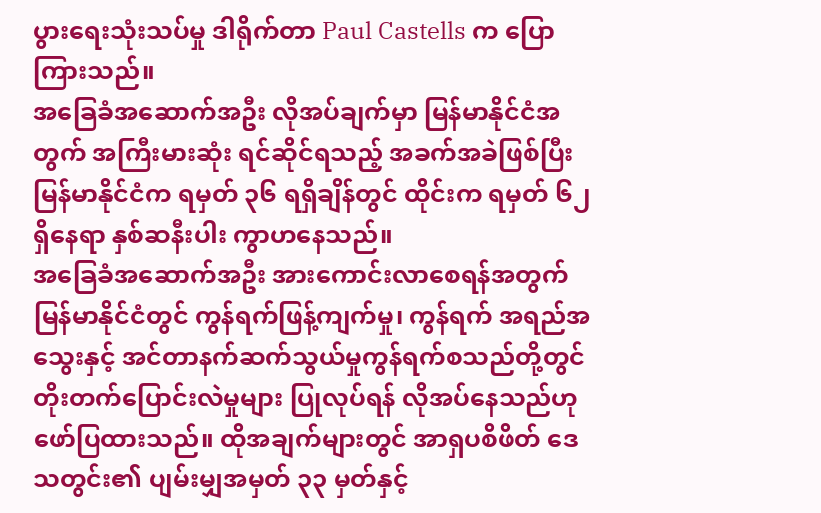ပွားရေးသုံးသပ်မှု ဒါရိုက်တာ Paul Castells က ပြောကြားသည်။
အခြေခံအဆောက်အဦး လိုအပ်ချက်မှာ မြန်မာနိုင်ငံအတွက် အကြီးမားဆုံး ရင်ဆိုင်ရသည့် အခက်အခဲဖြစ်ပြီး မြန်မာနိုင်ငံက ရမှတ် ၃၆ ရရှိချိန်တွင် ထိုင်းက ရမှတ် ၆၂ ရှိနေရာ နှစ်ဆနီးပါး ကွာဟနေသည်။
အခြေခံအဆောက်အဦး အားကောင်းလာစေရန်အတွက် မြန်မာနိုင်ငံတွင် ကွန်ရက်ဖြန့်ကျက်မှု၊ ကွန်ရက် အရည်အသွေးနှင့် အင်တာနက်ဆက်သွယ်မှုကွန်ရက်စသည်တို့တွင် တိုးတက်ပြောင်းလဲမှုများ ပြုလုပ်ရန် လိုအပ်နေသည်ဟု ဖော်ပြထားသည်။ ထိုအချက်များတွင် အာရှပစိဖိတ် ဒေသတွင်း၏ ပျမ်းမျှအမှတ် ၃၃ မှတ်နှင့်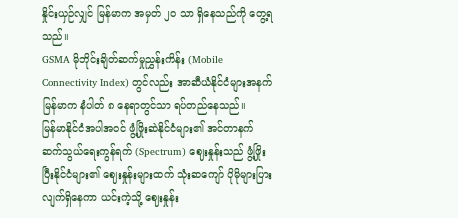နှိုင်းယှဉ်လျှင် မြန်မာက အမှတ် ၂၀ သာ ရှိနေသည်ကို တွေ့ရသည်။
GSMA မိုဘိုင်းချိတ်ဆက်မှုညွှန်းကိန်း (Mobile Connectivity Index) တွင်လည်း အာဆီယံနိုင်ငံများအနက် မြန်မာက နံပါတ် ၈ နေရာတွင်သာ ရပ်တည်နေသည်။
မြန်မာနိုင်ငံအပါအဝင် ဖွံ့ဖြိုးဆဲနိုင်ငံများ၏ အင်တာနက် ဆက်သွယ်ရေးကွန်ရက် (Spectrum) ဈေးနှုန်းသည် ဖွံ့ဖြိုးပြီးနိုင်ငံများ၏ ဈေးနှုန်းများထက် သုံးဆကျော် ပိုမိုများပြားလျက်ရှိနေကာ ယင်းကဲ့သို့ ဈေးနှုန်း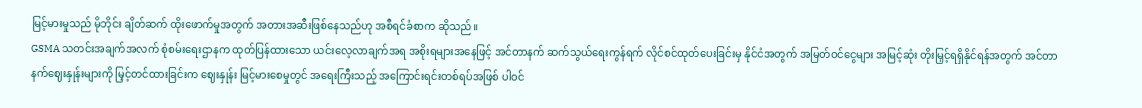မြင့်မားမှုသည် မိုဘိုင်း ချိတ်ဆက် ထိုးဖောက်မှုအတွက် အတားအဆီးဖြစ်နေသည်ဟု အစီရင်ခံစာက ဆိုသည်။
GSMA သတင်းအချက်အလက် စုံစမ်းရေးဌာနက ထုတ်ပြန်ထားသော ယင်းလေ့လာချက်အရ အစိုးရများအနေဖြင့် အင်တာနက် ဆက်သွယ်ရေးကွန်ရက် လိုင်စင်ထုတ်ပေးခြင်းမှ နိုင်ငံအတွက် အမြတ်ဝင်ငွေများ အမြင့်ဆုံး တိုးမြှင့်ရရှိနိုင်ရန်အတွက် အင်တာနက်ဈေးနှုန်းများကို မြှင့်တင်ထားခြင်းက ဈေးနှုန်း မြင့်မားစေမှုတွင် အရေးကြီးသည့် အကြောင်းရင်းတစ်ရပ်အဖြစ် ပါဝင်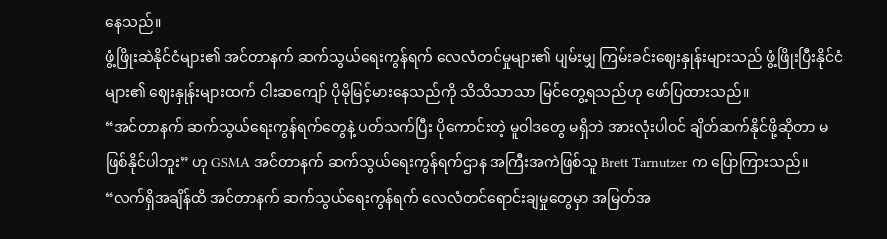နေသည်။
ဖွံ့ဖြိုးဆဲနိုင်ငံများ၏ အင်တာနက် ဆက်သွယ်ရေးကွန်ရက် လေလံတင်မှုများ၏ ပျမ်းမျှ ကြမ်းခင်းဈေးနှုန်းများသည် ဖွံ့ဖြိုးပြီးနိုင်ငံများ၏ ဈေးနှုန်းများထက် ငါးဆကျော် ပိုမိုမြင့်မားနေသည်ကို သိသိသာသာ မြင်တွေ့ရသည်ဟု ဖော်ပြထားသည်။
“အင်တာနက် ဆက်သွယ်ရေးကွန်ရက်တွေနဲ့ ပတ်သက်ပြီး ပိုကောင်းတဲ့ မူဝါဒတွေ မရှိဘဲ အားလုံးပါဝင် ချိတ်ဆက်နိုင်ဖို့ဆိုတာ မဖြစ်နိုင်ပါဘူး” ဟု GSMA အင်တာနက် ဆက်သွယ်ရေးကွန်ရက်ဌာန အကြီးအကဲဖြစ်သူ Brett Tarnutzer က ပြောကြားသည်။
“လက်ရှိအချိန်ထိ အင်တာနက် ဆက်သွယ်ရေးကွန်ရက် လေလံတင်ရောင်းချမှုတွေမှာ အမြတ်အ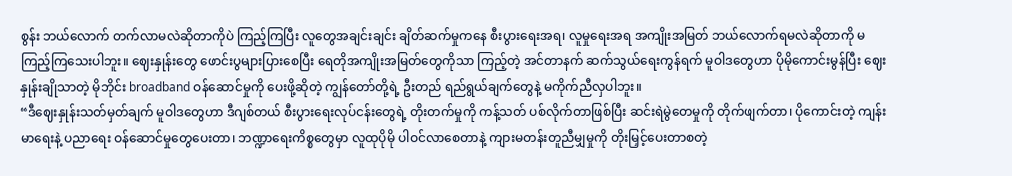စွန်း ဘယ်လောက် တက်လာမလဲဆိုတာကိုပဲ ကြည့်ကြပြီး လူတွေအချင်းချင်း ချိတ်ဆက်မှုကနေ စီးပွားရေးအရ၊ လူမှုရေးအရ အကျိုးအမြတ် ဘယ်လောက်ရမလဲဆိုတာကို မကြည့်ကြသေးပါဘူး။ ဈေးနှုန်းတွေ ဖောင်းပွများပြားစေပြီး ရေတိုအကျိုးအမြတ်တွေကိုသာ ကြည့်တဲ့ အင်တာနက် ဆက်သွယ်ရေးကွန်ရက် မူဝါဒတွေဟာ ပိုမိုကောင်းမွန်ပြီး ဈေးနှုန်းချိုသာတဲ့ မိုဘိုင်း broadband ဝန်ဆောင်မှုကို ပေးဖို့ဆိုတဲ့ ကျွန်တော်တို့ရဲ့ ဦးတည် ရည်ရွယ်ချက်တွေနဲ့ မကိုက်ညီလှပါဘူး။
“ဒီဈေးနှုန်းသတ်မှတ်ချက် မူဝါဒတွေဟာ ဒီဂျစ်တယ် စီးပွားရေးလုပ်ငန်းတွေရဲ့ တိုးတက်မှုကို ကန့်သတ် ပစ်လိုက်တာဖြစ်ပြီး ဆင်းရဲမွဲတေမှုကို တိုက်ဖျက်တာ၊ ပိုကောင်းတဲ့ ကျန်းမာရေးနဲ့ ပညာရေး ဝန်ဆောင်မှုတွေပေးတာ၊ ဘဏ္ဍာရေးကိစ္စတွေမှာ လူထုပိုမို ပါဝင်လာစေတာနဲ့ ကျားမတန်းတူညီမျှမှုကို တိုးမြှင့်ပေးတာစတဲ့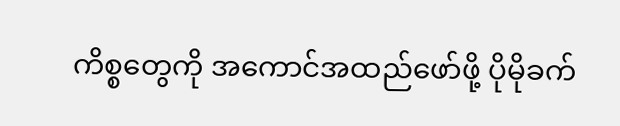ကိစ္စတွေကို အကောင်အထည်ဖော်ဖို့ ပိုမိုခက်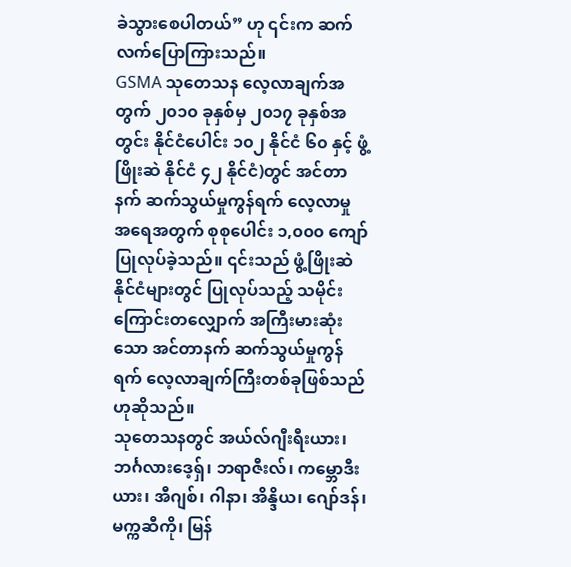ခဲသွားစေပါတယ်” ဟု ၎င်းက ဆက်လက်ပြောကြားသည်။
GSMA သုတေသန လေ့လာချက်အတွက် ၂၀၁၀ ခုနှစ်မှ ၂၀၁၇ ခုနှစ်အတွင်း နိုင်ငံပေါင်း ၁၀၂ နိုင်ငံ ၆၀ နှင့် ဖွံ့ဖြိုးဆဲ နိုင်ငံ ၄၂ နိုင်ငံ)တွင် အင်တာနက် ဆက်သွယ်မှုကွန်ရက် လေ့လာမှု အရေအတွက် စုစုပေါင်း ၁,၀၀၀ ကျော် ပြုလုပ်ခဲ့သည်။ ၎င်းသည် ဖွံ့ဖြိုးဆဲနိုင်ငံများတွင် ပြုလုပ်သည့် သမိုင်းကြောင်းတလျှောက် အကြီးမားဆုံးသော အင်တာနက် ဆက်သွယ်မှုကွန်ရက် လေ့လာချက်ကြီးတစ်ခုဖြစ်သည်ဟုဆိုသည်။
သုတေသနတွင် အယ်လ်ဂျီးရီးယား၊ ဘင်္ဂလားဒေ့ရှ်၊ ဘရာဇီးလ်၊ ကမ္ဘောဒီးယား၊ အီဂျစ်၊ ဂါနာ၊ အိန္ဒိယ၊ ဂျော်ဒန်၊ မက္ကဆီကို၊ မြန်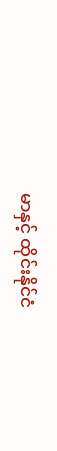မာနှင့် ထိုင်းနိုင်ငံ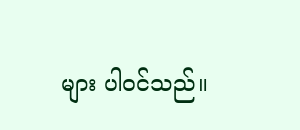များ ပါဝင်သည်။